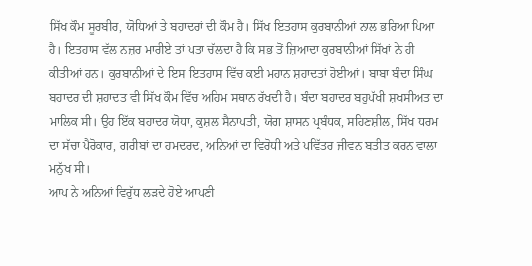ਸਿੱਖ ਕੌਮ ਸੂਰਬੀਰ, ਯੋਧਿਆਂ ਤੇ ਬਹਾਦਰਾਂ ਦੀ ਕੌਮ ਹੈ। ਸਿੱਖ ਇਤਹਾਸ ਕੁਰਬਾਨੀਆਂ ਨਾਲ ਭਰਿਆ ਪਿਆ ਹੈ। ਇਤਹਾਸ ਵੱਲ ਨਜ਼ਰ ਮਾਰੀਏ ਤਾਂ ਪਤਾ ਚੱਲਦਾ ਹੈ ਕਿ ਸਭ ਤੋਂ ਜ਼ਿਆਦਾ ਕੁਰਬਾਨੀਆਂ ਸਿੱਖਾਂ ਨੇ ਹੀ ਕੀਤੀਆਂ ਹਨ। ਕੁਰਬਾਨੀਆਂ ਦੇ ਇਸ ਇਤਹਾਸ ਵਿੱਚ ਕਈ ਮਹਾਨ ਸ਼ਹਾਦਤਾਂ ਹੋਈਆਂ। ਬਾਬਾ ਬੰਦਾ ਸਿੰਘ ਬਹਾਦਰ ਦੀ ਸ਼ਹਾਦਤ ਵੀ ਸਿੱਖ ਕੌਮ ਵਿੱਚ ਅਹਿਮ ਸਥਾਨ ਰੱਖਦੀ ਹੈ। ਬੰਦਾ ਬਹਾਦਰ ਬਹੁਪੱਖੀ ਸ਼ਖਸੀਅਤ ਦਾ ਮਾਲਿਕ ਸੀ। ਉਹ ਇੱਕ ਬਹਾਦਰ ਯੋਧਾ, ਕੁਸ਼ਲ ਸੈਨਾਪਤੀ, ਯੋਗ ਸ਼ਾਸਨ ਪ੍ਰਬੰਧਕ, ਸਹਿਣਸ਼ੀਲ, ਸਿੱਖ ਧਰਮ ਦਾ ਸੱਚਾ ਪੈਰੋਕਾਰ, ਗਰੀਬਾਂ ਦਾ ਹਮਦਰਦ, ਅਨਿਆਂ ਦਾ ਵਿਰੋਧੀ ਅਤੇ ਪਵਿੱਤਰ ਜੀਵਨ ਬਤੀਤ ਕਰਨ ਵਾਲਾ ਮਨੁੱਖ ਸੀ।
ਆਪ ਨੇ ਅਨਿਆਂ ਵਿਰੁੱਧ ਲੜਦੇ ਹੋਏ ਆਪਣੀ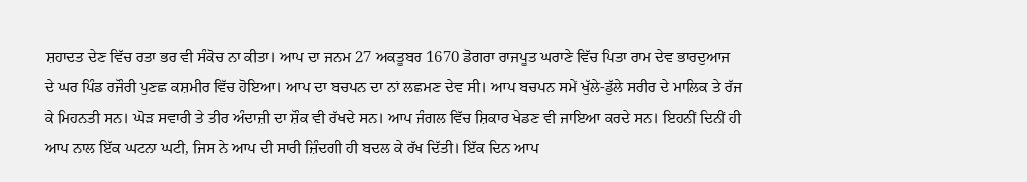ਸ਼ਹਾਦਤ ਦੇਣ ਵਿੱਚ ਰਤਾ ਭਰ ਵੀ ਸੰਕੋਚ ਨਾ ਕੀਤਾ। ਆਪ ਦਾ ਜਨਮ 27 ਅਕਤੂਬਰ 1670 ਡੋਗਰਾ ਰਾਜਪੂਤ ਘਰਾਣੇ ਵਿੱਚ ਪਿਤਾ ਰਾਮ ਦੇਵ ਭਾਰਦੁਆਜ ਦੇ ਘਰ ਪਿੰਡ ਰਜੌਰੀ ਪੁਣਛ ਕਸ਼ਮੀਰ ਵਿੱਚ ਹੋਇਆ। ਆਪ ਦਾ ਬਚਪਨ ਦਾ ਨਾਂ ਲਛਮਣ ਦੇਵ ਸੀ। ਆਪ ਬਚਪਨ ਸਮੇਂ ਖੁੱਲੇ-ਡੁੱਲੇ ਸਰੀਰ ਦੇ ਮਾਲਿਕ ਤੇ ਰੱਜ ਕੇ ਮਿਹਨਤੀ ਸਨ। ਘੋੜ ਸਵਾਰੀ ਤੇ ਤੀਰ ਅੰਦਾਜ਼ੀ ਦਾ ਸ਼ੌਕ ਵੀ ਰੱਖਦੇ ਸਨ। ਆਪ ਜੰਗਲ ਵਿੱਚ ਸ਼ਿਕਾਰ ਖੇਡਣ ਵੀ ਜਾਇਆ ਕਰਦੇ ਸਨ। ਇਹਨੀਂ ਦਿਨੀਂ ਹੀ ਆਪ ਨਾਲ ਇੱਕ ਘਟਨਾ ਘਟੀ, ਜਿਸ ਨੇ ਆਪ ਦੀ ਸਾਰੀ ਜ਼ਿੰਦਗੀ ਹੀ ਬਦਲ ਕੇ ਰੱਖ ਦਿੱਤੀ। ਇੱਕ ਦਿਨ ਆਪ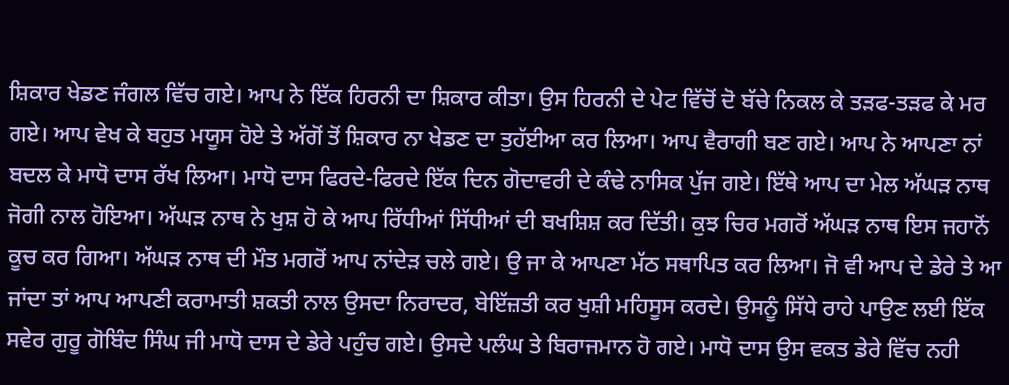ਸ਼ਿਕਾਰ ਖੇਡਣ ਜੰਗਲ ਵਿੱਚ ਗਏ। ਆਪ ਨੇ ਇੱਕ ਹਿਰਨੀ ਦਾ ਸ਼ਿਕਾਰ ਕੀਤਾ। ਉਸ ਹਿਰਨੀ ਦੇ ਪੇਟ ਵਿੱਚੋਂ ਦੋ ਬੱਚੇ ਨਿਕਲ ਕੇ ਤੜਫ-ਤੜਫ ਕੇ ਮਰ ਗਏ। ਆਪ ਵੇਖ ਕੇ ਬਹੁਤ ਮਯੂਸ ਹੋਏ ਤੇ ਅੱਗੋਂ ਤੋਂ ਸ਼ਿਕਾਰ ਨਾ ਖੇਡਣ ਦਾ ਤੁਹੱਈਆ ਕਰ ਲਿਆ। ਆਪ ਵੈਰਾਗੀ ਬਣ ਗਏ। ਆਪ ਨੇ ਆਪਣਾ ਨਾਂ ਬਦਲ ਕੇ ਮਾਧੋ ਦਾਸ ਰੱਖ ਲਿਆ। ਮਾਧੋ ਦਾਸ ਫਿਰਦੇ-ਫਿਰਦੇ ਇੱਕ ਦਿਨ ਗੋਦਾਵਰੀ ਦੇ ਕੰਢੇ ਨਾਸਿਕ ਪੁੱਜ ਗਏ। ਇੱਥੇ ਆਪ ਦਾ ਮੇਲ ਅੱਘੜ ਨਾਥ ਜੋਗੀ ਨਾਲ ਹੋਇਆ। ਅੱਘੜ ਨਾਥ ਨੇ ਖੁਸ਼ ਹੋ ਕੇ ਆਪ ਰਿੱਧੀਆਂ ਸਿੱਧੀਆਂ ਦੀ ਬਖਸ਼ਿਸ਼ ਕਰ ਦਿੱਤੀ। ਕੁਝ ਚਿਰ ਮਗਰੋਂ ਅੱਘੜ ਨਾਥ ਇਸ ਜਹਾਨੋਂ ਕੂਚ ਕਰ ਗਿਆ। ਅੱਘੜ ਨਾਥ ਦੀ ਮੌਤ ਮਗਰੋਂ ਆਪ ਨਾਂਦੇੜ ਚਲੇ ਗਏ। ਉ ਜਾ ਕੇ ਆਪਣਾ ਮੱਠ ਸਥਾਪਿਤ ਕਰ ਲਿਆ। ਜੋ ਵੀ ਆਪ ਦੇ ਡੇਰੇ ਤੇ ਆ ਜਾਂਦਾ ਤਾਂ ਆਪ ਆਪਣੀ ਕਰਾਮਾਤੀ ਸ਼ਕਤੀ ਨਾਲ ਉਸਦਾ ਨਿਰਾਦਰ, ਬੇਇੱਜ਼ਤੀ ਕਰ ਖੁਸ਼ੀ ਮਹਿਸੂਸ ਕਰਦੇ। ਉਸਨੂੰ ਸਿੱਧੇ ਰਾਹੇ ਪਾਉਣ ਲਈ ਇੱਕ ਸਵੇਰ ਗੁਰੂ ਗੋਬਿੰਦ ਸਿੰਘ ਜੀ ਮਾਧੋ ਦਾਸ ਦੇ ਡੇਰੇ ਪਹੁੰਚ ਗਏ। ਉਸਦੇ ਪਲੰਘ ਤੇ ਬਿਰਾਜਮਾਨ ਹੋ ਗਏ। ਮਾਧੋ ਦਾਸ ਉਸ ਵਕਤ ਡੇਰੇ ਵਿੱਚ ਨਹੀ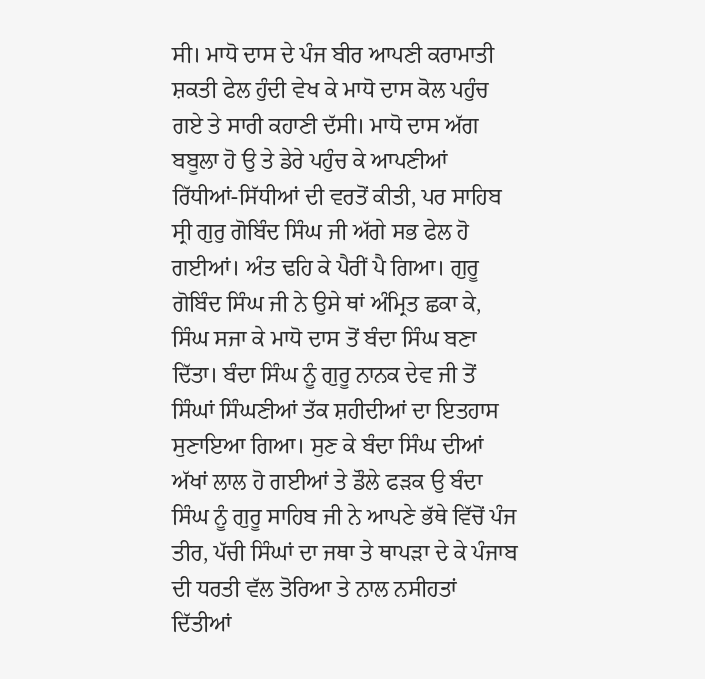ਸੀ। ਮਾਧੋ ਦਾਸ ਦੇ ਪੰਜ ਬੀਰ ਆਪਣੀ ਕਰਾਮਾਤੀ ਸ਼ਕਤੀ ਫੇਲ ਹੁੰਦੀ ਵੇਖ ਕੇ ਮਾਧੋ ਦਾਸ ਕੋਲ ਪਹੁੰਚ ਗਏ ਤੇ ਸਾਰੀ ਕਹਾਣੀ ਦੱਸੀ। ਮਾਧੋ ਦਾਸ ਅੱਗ ਬਬੂਲਾ ਹੋ ਉ ਤੇ ਡੇਰੇ ਪਹੁੰਚ ਕੇ ਆਪਣੀਆਂ ਰਿੱਧੀਆਂ-ਸਿੱਧੀਆਂ ਦੀ ਵਰਤੋਂ ਕੀਤੀ, ਪਰ ਸਾਹਿਬ ਸ੍ਰੀ ਗੁਰੁ ਗੋਬਿੰਦ ਸਿੰਘ ਜੀ ਅੱਗੇ ਸਭ ਫੇਲ ਹੋ ਗਈਆਂ। ਅੰਤ ਢਹਿ ਕੇ ਪੈਰੀਂ ਪੈ ਗਿਆ। ਗੁਰੂ ਗੋਬਿੰਦ ਸਿੰਘ ਜੀ ਨੇ ਉਸੇ ਥਾਂ ਅੰਮ੍ਰਿਤ ਛਕਾ ਕੇ, ਸਿੰਘ ਸਜਾ ਕੇ ਮਾਧੋ ਦਾਸ ਤੋਂ ਬੰਦਾ ਸਿੰਘ ਬਣਾ ਦਿੱਤਾ। ਬੰਦਾ ਸਿੰਘ ਨੂੰ ਗੁਰੂ ਨਾਨਕ ਦੇਵ ਜੀ ਤੋਂ ਸਿੰਘਾਂ ਸਿੰਘਣੀਆਂ ਤੱਕ ਸ਼ਹੀਦੀਆਂ ਦਾ ਇਤਹਾਸ ਸੁਣਾਇਆ ਗਿਆ। ਸੁਣ ਕੇ ਬੰਦਾ ਸਿੰਘ ਦੀਆਂ ਅੱਖਾਂ ਲਾਲ ਹੋ ਗਈਆਂ ਤੇ ਡੌਲੇ ਫੜਕ ਉ ਬੰਦਾ ਸਿੰਘ ਨੂੰ ਗੁਰੂ ਸਾਹਿਬ ਜੀ ਨੇ ਆਪਣੇ ਭੱਥੇ ਵਿੱਚੋਂ ਪੰਜ ਤੀਰ, ਪੱਚੀ ਸਿੰਘਾਂ ਦਾ ਜਥਾ ਤੇ ਥਾਪੜਾ ਦੇ ਕੇ ਪੰਜਾਬ ਦੀ ਧਰਤੀ ਵੱਲ ਤੋਰਿਆ ਤੇ ਨਾਲ ਨਸੀਹਤਾਂ ਦਿੱਤੀਆਂ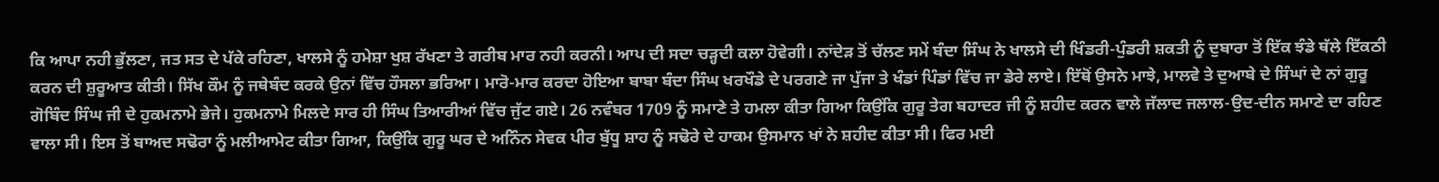ਕਿ ਆਪਾ ਨਹੀ ਭੁੱਲਣਾ, ਜਤ ਸਤ ਦੇ ਪੱਕੇ ਰਹਿਣਾ, ਖਾਲਸੇ ਨੂੰ ਹਮੇਸ਼ਾ ਖੁਸ਼ ਰੱਖਣਾ ਤੇ ਗਰੀਬ ਮਾਰ ਨਹੀ ਕਰਨੀ। ਆਪ ਦੀ ਸਦਾ ਚੜ੍ਹਦੀ ਕਲਾ ਹੋਵੇਗੀ। ਨਾਂਦੇੜ ਤੋਂ ਚੱਲਣ ਸਮੇਂ ਬੰਦਾ ਸਿੰਘ ਨੇ ਖਾਲਸੇ ਦੀ ਖਿੰਡਰੀ-ਪੁੰਡਰੀ ਸ਼ਕਤੀ ਨੂੰ ਦੁਬਾਰਾ ਤੋਂ ਇੱਕ ਝੰਡੇ ਥੱਲੇ ਇੱਕਠੀ ਕਰਨ ਦੀ ਸ਼ੁਰੂਆਤ ਕੀਤੀ। ਸਿੱਖ ਕੌਮ ਨੂੰ ਜਥੇਬੰਦ ਕਰਕੇ ਉਨਾਂ ਵਿੱਚ ਹੌਸਲਾ ਭਰਿਆ। ਮਾਰੋ-ਮਾਰ ਕਰਦਾ ਹੋਇਆ ਬਾਬਾ ਬੰਦਾ ਸਿੰਘ ਖਰਖੌਡੇ ਦੇ ਪਰਗਣੇ ਜਾ ਪੁੱਜਾ ਤੇ ਖੰਡਾਂ ਪਿੰਡਾਂ ਵਿੱਚ ਜਾ ਡੇਰੇ ਲਾਏ। ਇੱਥੋਂ ਉਸਨੇ ਮਾਝੇ, ਮਾਲਵੇ ਤੇ ਦੁਆਬੇ ਦੇ ਸਿੰਘਾਂ ਦੇ ਨਾਂ ਗੁਰੂ ਗੋਬਿੰਦ ਸਿੰਘ ਜੀ ਦੇ ਹੁਕਮਨਾਮੇ ਭੇਜੇ। ਹੁਕਮਨਾਮੇ ਮਿਲਦੇ ਸਾਰ ਹੀ ਸਿੰਘ ਤਿਆਰੀਆਂ ਵਿੱਚ ਜੁੱਟ ਗਏ। 26 ਨਵੰਬਰ 1709 ਨੂੰ ਸਮਾਣੇ ਤੇ ਹਮਲਾ ਕੀਤਾ ਗਿਆ ਕਿਉਂਕਿ ਗੁਰੂ ਤੇਗ ਬਹਾਦਰ ਜੀ ਨੂੰ ਸ਼ਹੀਦ ਕਰਨ ਵਾਲੇ ਜੱਲਾਦ ਜਲਾਲ-ਉਦ-ਦੀਨ ਸਮਾਣੇ ਦਾ ਰਹਿਣ ਵਾਲਾ ਸੀ। ਇਸ ਤੋਂ ਬਾਅਦ ਸਢੋਰਾ ਨੂੰ ਮਲੀਆਮੇਟ ਕੀਤਾ ਗਿਆ, ਕਿਉਂਕਿ ਗੁਰੂ ਘਰ ਦੇ ਅਨਿੰਨ ਸੇਵਕ ਪੀਰ ਬੁੱਧੂ ਸ਼ਾਹ ਨੂੰ ਸਢੋਰੇ ਦੇ ਹਾਕਮ ਉਸਮਾਨ ਖਾਂ ਨੇ ਸ਼ਹੀਦ ਕੀਤਾ ਸੀ। ਫਿਰ ਮਈ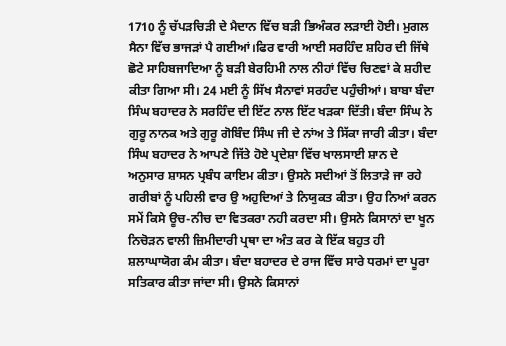1710 ਨੂੰ ਚੱਪੜਚਿੜੀ ਦੇ ਮੈਦਾਨ ਵਿੱਚ ਬੜੀ ਭਿਅੰਕਰ ਲੜਾਈ ਹੋਈ। ਮੁਗਲ ਸੈਨਾ ਵਿੱਚ ਭਾਜੜਾਂ ਪੈ ਗਈਆਂ।ਫਿਰ ਵਾਰੀ ਆਈ ਸਰਹਿੰਦ ਸ਼ਹਿਰ ਦੀ ਜਿੱਥੇ ਛੋਟੇ ਸਾਹਿਬਜਾਦਿਆ ਨੂੰ ਬੜੀ ਬੇਰਹਿਮੀ ਨਾਲ ਨੀਹਾਂ ਵਿੱਚ ਚਿਣਵਾਂ ਕੇ ਸ਼ਹੀਦ ਕੀਤਾ ਗਿਆ ਸੀ। 24 ਮਈ ਨੂੰ ਸਿੱਖ ਸੈਨਾਵਾਂ ਸਰਹੰਦ ਪਹੁੰਚੀਆਂ। ਬਾਬਾ ਬੰਦਾ ਸਿੰਘ ਬਹਾਦਰ ਨੇ ਸਰਹਿੰਦ ਦੀ ਇੱਟ ਨਾਲ ਇੱਟ ਖੜਕਾ ਦਿੱਤੀ। ਬੰਦਾ ਸਿੰਘ ਨੇ ਗੁਰੂ ਨਾਨਕ ਅਤੇ ਗੁਰੂ ਗੋਬਿੰਦ ਸਿੰਘ ਜੀ ਦੇ ਨਾਂਅ ਤੇ ਸਿੱਕਾ ਜਾਰੀ ਕੀਤਾ। ਬੰਦਾ ਸਿੰਘ ਬਹਾਦਰ ਨੇ ਆਪਣੇ ਜਿੱਤੇ ਹੋਏ ਪ੍ਰਦੇਸ਼ਾ ਵਿੱਚ ਖਾਲਸਾਈ ਸ਼ਾਨ ਦੇ ਅਨੁਸਾਰ ਸ਼ਾਸਨ ਪ੍ਰਬੰਧ ਕਾਇਮ ਕੀਤਾ। ਉਸਨੇ ਸਦੀਆਂ ਤੋਂ ਲਿਤਾੜੇ ਜਾ ਰਹੇ ਗਰੀਬਾਂ ਨੂੰ ਪਹਿਲੀ ਵਾਰ ਉ ਅਹੁਦਿਆਂ ਤੇ ਨਿਯੁਕਤ ਕੀਤਾ। ਉਹ ਨਿਆਂ ਕਰਨ ਸਮੇਂ ਕਿਸੇ ਊਚ-ਨੀਚ ਦਾ ਵਿਤਕਰਾ ਨਹੀ ਕਰਦਾ ਸੀ। ਉਸਨੇ ਕਿਸਾਨਾਂ ਦਾ ਖੂਨ ਨਿਚੋੜਨ ਵਾਲੀ ਜ਼ਿਮੀਦਾਰੀ ਪ੍ਰਥਾ ਦਾ ਅੰਤ ਕਰ ਕੇ ਇੱਕ ਬਹੁਤ ਹੀ ਸ਼ਲਾਘਾਯੋਗ ਕੰਮ ਕੀਤਾ। ਬੰਦਾ ਬਹਾਦਰ ਦੇ ਰਾਜ ਵਿੱਚ ਸਾਰੇ ਧਰਮਾਂ ਦਾ ਪੂਰਾ ਸਤਿਕਾਰ ਕੀਤਾ ਜਾਂਦਾ ਸੀ। ਉਸਨੇ ਕਿਸਾਨਾਂ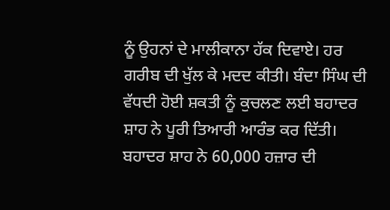ਨੂੰ ਉਹਨਾਂ ਦੇ ਮਾਲੀਕਾਨਾ ਹੱਕ ਦਿਵਾਏ। ਹਰ ਗਰੀਬ ਦੀ ਖੁੱਲ ਕੇ ਮਦਦ ਕੀਤੀ। ਬੰਦਾ ਸਿੰਘ ਦੀ ਵੱਧਦੀ ਹੋਈ ਸ਼ਕਤੀ ਨੂੰ ਕੁਚਲਣ ਲਈ ਬਹਾਦਰ ਸ਼ਾਹ ਨੇ ਪੂਰੀ ਤਿਆਰੀ ਆਰੰਭ ਕਰ ਦਿੱਤੀ। ਬਹਾਦਰ ਸ਼ਾਹ ਨੇ 60,000 ਹਜ਼ਾਰ ਦੀ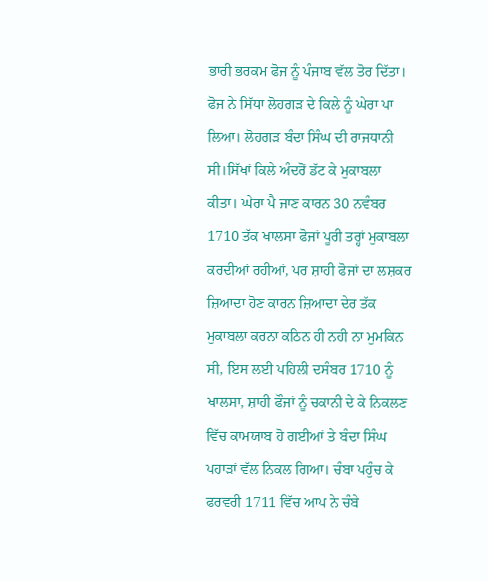ਭਾਰੀ ਭਰਕਮ ਫੋਜ ਨੂੰ ਪੰਜਾਬ ਵੱਲ ਤੋਰ ਦਿੱਤਾ। ਫੋਜ ਨੇ ਸਿੱਧਾ ਲੋਹਗੜ ਦੇ ਕਿਲੇ ਨੂੰ ਘੇਰਾ ਪਾ ਲਿਆ। ਲੋਹਗੜ ਬੰਦਾ ਸਿੰਘ ਦੀ ਰਾਜਧਾਨੀ ਸੀ।ਸਿੱਖਾਂ ਕਿਲੇ ਅੰਦਰੋਂ ਡੱਟ ਕੇ ਮੁਕਾਬਲਾ ਕੀਤਾ। ਘੇਰਾ ਪੈ ਜਾਣ ਕਾਰਨ 30 ਨਵੰਬਰ 1710 ਤੱਕ ਖਾਲਸਾ ਫੋਜਾਂ ਪੂਰੀ ਤਰ੍ਹਾਂ ਮੁਕਾਬਲਾ ਕਰਦੀਆਂ ਰਹੀਆਂ, ਪਰ ਸ਼ਾਹੀ ਫੋਜਾਂ ਦਾ ਲਸ਼ਕਰ ਜ਼ਿਆਦਾ ਹੋਣ ਕਾਰਨ ਜ਼ਿਆਦਾ ਦੇਰ ਤੱਕ ਮੁਕਾਬਲਾ ਕਰਨਾ ਕਠਿਨ ਹੀ ਨਹੀ ਨਾ ਮੁਮਕਿਨ ਸੀ, ਇਸ ਲਈ ਪਹਿਲੀ ਦਸੰਬਰ 1710 ਨੂੰ ਖਾਲਸਾ, ਸ਼ਾਹੀ ਫੌਜਾਂ ਨੂੰ ਚਕਾਨੀ ਦੇ ਕੇ ਨਿਕਲਣ ਵਿੱਚ ਕਾਮਯਾਬ ਹੋ ਗਈਆਂ ਤੇ ਬੰਦਾ ਸਿੰਘ ਪਹਾੜਾਂ ਵੱਲ ਨਿਕਲ ਗਿਆ। ਚੰਬਾ ਪਹੁੰਚ ਕੇ ਫਰਵਰੀ 1711 ਵਿੱਚ ਆਪ ਨੇ ਚੰਬੇ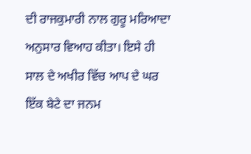ਦੀ ਰਾਜਕੁਮਾਰੀ ਨਾਲ ਗੁਰੂ ਮਰਿਆਦਾ ਅਨੁਸਾਰ ਵਿਆਹ ਕੀਤਾ। ਇਸੇ ਹੀ ਸਾਲ ਦੇ ਅਖੀਰ ਵਿੱਚ ਆਪ ਦੇ ਘਰ ਇੱਕ ਬੇਟੇ ਦਾ ਜਨਮ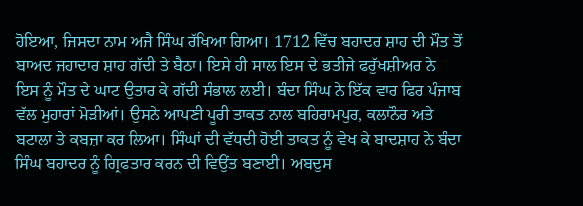ਹੋਇਆ, ਜਿਸਦਾ ਨਾਮ ਅਜੈ ਸਿੰਘ ਰੱਖਿਆ ਗਿਆ। 1712 ਵਿੱਚ ਬਹਾਦਰ ਸ਼ਾਹ ਦੀ ਮੌਤ ਤੋਂ ਬਾਅਦ ਜਹਾਦਾਰ ਸ਼ਾਹ ਗੱਦੀ ਤੇ ਬੈਠਾ। ਇਸੇ ਹੀ ਸਾਲ ਇਸ ਦੇ ਭਤੀਜੇ ਫਰੁੱਖਸ਼ੀਅਰ ਨੇ ਇਸ ਨੂੰ ਮੌਤ ਦੇ ਘਾਟ ਉਤਾਰ ਕੇ ਗੱਦੀ ਸੰਭਾਲ ਲਈ। ਬੰਦਾ ਸਿੰਘ ਨੇ ਇੱਕ ਵਾਰ ਫਿਰ ਪੰਜਾਬ ਵੱਲ ਮੁਹਾਰਾਂ ਮੋੜੀਆਂ। ਉਸਨੇ ਆਪਣੀ ਪੂਰੀ ਤਾਕਤ ਨਾਲ ਬਹਿਰਾਮਪੁਰ, ਕਲਾਨੌਰ ਅਤੇ ਬਟਾਲਾ ਤੇ ਕਬਜ਼ਾ ਕਰ ਲਿਆ। ਸਿੰਘਾਂ ਦੀ ਵੱਧਦੀ ਹੋਈ ਤਾਕਤ ਨੂੰ ਵੇਖ ਕੇ ਬਾਦਸ਼ਾਹ ਨੇ ਬੰਦਾ ਸਿੰਘ ਬਹਾਦਰ ਨੂੰ ਗ੍ਰਿਫਤਾਰ ਕਰਨ ਦੀ ਵਿਉਂਤ ਬਣਾਈ। ਅਬਦੁਸ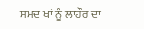ਸਮਦ ਖਾਂ ਨੂੰ ਲਾਹੌਰ ਦਾ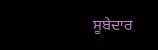ਸੂਬੇਦਾਰ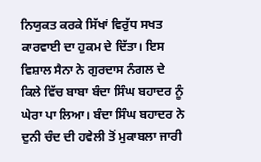ਨਿਯੁਕਤ ਕਰਕੇ ਸਿੱਖਾਂ ਵਿਰੁੱਧ ਸਖਤ ਕਾਰਵਾਈ ਦਾ ਹੁਕਮ ਦੇ ਦਿੱਤਾ। ਇਸ ਵਿਸ਼ਾਲ ਸੈਨਾ ਨੇ ਗੁਰਦਾਸ ਨੰਗਲ ਦੇ ਕਿਲੇ ਵਿੱਚ ਬਾਬਾ ਬੰਦਾ ਸਿੰਘ ਬਹਾਦਰ ਨੂੰ ਘੇਰਾ ਪਾ ਲਿਆ। ਬੰਦਾ ਸਿੰਘ ਬਹਾਦਰ ਨੇ ਦੁਨੀ ਚੰਦ ਦੀ ਹਵੇਲੀ ਤੋਂ ਮੁਕਾਬਲਾ ਜਾਰੀ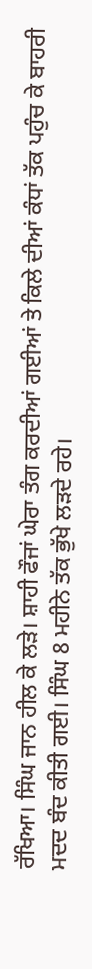ਰੱਖਿਆ। ਸਿੰਘ ਜਾਨ ਹੀਲ ਕੇ ਲੜੇ। ਸ਼ਾਹੀ ਫੌਜਾਂ ਘੇਰਾ ਤੰਗ ਕਰਦੀਆਂ ਗਈਆਂ ਤੇ ਕਿਲੇ ਦੀਆਂ ਕੰਧਾਂ ਤੱਕ ਪਹੁੰਚ ਕੇ ਬਾਹਰੀ ਮਦਦ ਬੰਦ ਕੀਤੀ ਗਈ। ਸਿੰਘ 8 ਮਹੀਨੇ ਤੱਕ ਭੁੱਖੇ ਲੜਦੇ ਰਹੇ।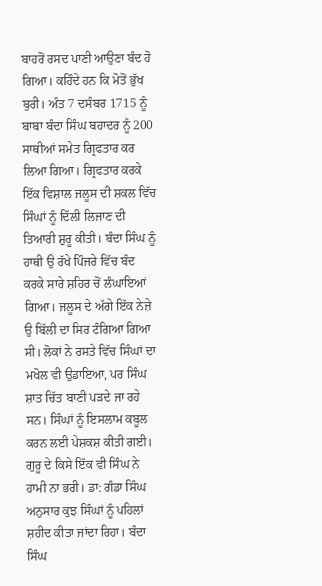ਬਾਹਰੋਂ ਰਸਦ ਪਾਣੀ ਆਉਣਾ ਬੰਦ ਹੋ ਗਿਆ। ਕਹਿੰਦੇ ਹਨ ਕਿ ਮੋਤੋਂ ਭੁੱਖ ਬੁਰੀ। ਅੰਤ 7 ਦਸੰਬਰ 1715 ਨੂੰ ਬਾਬਾ ਬੰਦਾ ਸਿੰਘ ਬਹਾਦਰ ਨੂੰ 200 ਸਾਥੀਆਂ ਸਮੇਤ ਗ੍ਰਿਫਤਾਰ ਕਰ ਲਿਆ ਗਿਆ। ਗ੍ਰਿਫਤਾਰ ਕਰਕੇ ਇੱਕ ਵਿਸ਼ਾਲ ਜਲੂਸ ਦੀ ਸ਼ਕਲ ਵਿੱਚ ਸਿੰਘਾਂ ਨੂੰ ਦਿੱਲੀ ਲਿਜਾਣ ਦੀ ਤਿਆਰੀ ਸ਼ੁਰੂ ਕੀਤੀ। ਬੰਦਾ ਸਿੰਘ ਨੂੰ ਹਾਥੀ ਉ ਰੱਖੇ ਪਿੰਜਰੇ ਵਿੱਚ ਬੰਦ ਕਰਕੇ ਸਾਰੇ ਸ਼ਹਿਰ ਚੋਂ ਲੰਘਾਇਆਂ ਗਿਆ। ਜਲੂਸ ਦੇ ਅੱਗੇ ਇੱਕ ਨੇਜ਼ੇ ਉ ਬਿੱਲੀ ਦਾ ਸਿਰ ਟੰਗਿਆ ਗਿਆ ਸੀ। ਲੋਕਾਂ ਨੇ ਰਸਤੇ ਵਿੱਚ ਸਿੰਘਾਂ ਦਾ ਮਖੋਲ ਵੀ ਉਡਾਇਆ, ਪਰ ਸਿੰਘ ਸ਼ਾਤ ਚਿੱਤ ਬਾਣੀ ਪੜਦੇ ਜਾ ਰਹੇ ਸਨ। ਸਿੰਘਾਂ ਨੂੰ ਇਸਲਾਮ ਕਬੂਲ ਕਰਨ ਲਈ ਪੇਸ਼ਕਸ਼ ਕੀਤੀ ਗਈ। ਗੁਰੂ ਦੇ ਕਿਸੇ ਇੱਕ ਵੀ ਸਿੰਘ ਨੇ ਹਾਮੀ ਨਾ ਭਰੀ। ਡਾ: ਗੰਡਾ ਸਿੰਘ ਅਨੁਸਾਰ ਕੁਝ ਸਿੰਘਾਂ ਨੂੰ ਪਹਿਲਾਂ ਸ਼ਹੀਦ ਕੀਤਾ ਜਾਂਦਾ ਰਿਹਾ। ਬੰਦਾ ਸਿੰਘ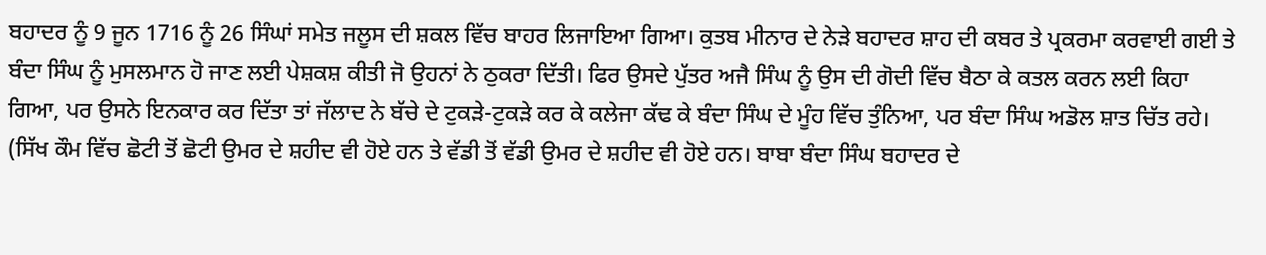ਬਹਾਦਰ ਨੂੰ 9 ਜੂਨ 1716 ਨੂੰ 26 ਸਿੰਘਾਂ ਸਮੇਤ ਜਲੂਸ ਦੀ ਸ਼ਕਲ ਵਿੱਚ ਬਾਹਰ ਲਿਜਾਇਆ ਗਿਆ। ਕੁਤਬ ਮੀਨਾਰ ਦੇ ਨੇੜੇ ਬਹਾਦਰ ਸ਼ਾਹ ਦੀ ਕਬਰ ਤੇ ਪ੍ਰਕਰਮਾ ਕਰਵਾਈ ਗਈ ਤੇ ਬੰਦਾ ਸਿੰਘ ਨੂੰ ਮੁਸਲਮਾਨ ਹੋ ਜਾਣ ਲਈ ਪੇਸ਼ਕਸ਼ ਕੀਤੀ ਜੋ ਉਹਨਾਂ ਨੇ ਠੁਕਰਾ ਦਿੱਤੀ। ਫਿਰ ਉਸਦੇ ਪੁੱਤਰ ਅਜੈ ਸਿੰਘ ਨੂੰ ਉਸ ਦੀ ਗੋਦੀ ਵਿੱਚ ਬੈਠਾ ਕੇ ਕਤਲ ਕਰਨ ਲਈ ਕਿਹਾ ਗਿਆ, ਪਰ ਉਸਨੇ ਇਨਕਾਰ ਕਰ ਦਿੱਤਾ ਤਾਂ ਜੱਲਾਦ ਨੇ ਬੱਚੇ ਦੇ ਟੁਕੜੇ-ਟੁਕੜੇ ਕਰ ਕੇ ਕਲੇਜਾ ਕੱਢ ਕੇ ਬੰਦਾ ਸਿੰਘ ਦੇ ਮੂੰਹ ਵਿੱਚ ਤੁੰਨਿਆ, ਪਰ ਬੰਦਾ ਸਿੰਘ ਅਡੋਲ ਸ਼ਾਤ ਚਿੱਤ ਰਹੇ। (ਸਿੱਖ ਕੌਮ ਵਿੱਚ ਛੋਟੀ ਤੋਂ ਛੋਟੀ ਉਮਰ ਦੇ ਸ਼ਹੀਦ ਵੀ ਹੋਏ ਹਨ ਤੇ ਵੱਡੀ ਤੋਂ ਵੱਡੀ ਉਮਰ ਦੇ ਸ਼ਹੀਦ ਵੀ ਹੋਏ ਹਨ। ਬਾਬਾ ਬੰਦਾ ਸਿੰਘ ਬਹਾਦਰ ਦੇ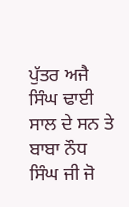ਪੁੱਤਰ ਅਜੈ ਸਿੰਘ ਢਾਈ ਸਾਲ ਦੇ ਸਨ ਤੇ ਬਾਬਾ ਨੌਧ ਸਿੰਘ ਜੀ ਜੋ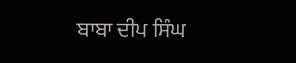ਬਾਬਾ ਦੀਪ ਸਿੰਘ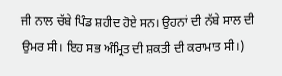ਜੀ ਨਾਲ ਚੱਬੇ ਪਿੰਡ ਸ਼ਹੀਦ ਹੋਏ ਸਨ। ਉਹਨਾਂ ਦੀ ਨੱਬੇ ਸਾਲ ਦੀ ਉਮਰ ਸੀ। ਇਹ ਸਭ ਅੰਮ੍ਰਿਤ ਦੀ ਸ਼ਕਤੀ ਦੀ ਕਰਾਮਾਤ ਸੀ।)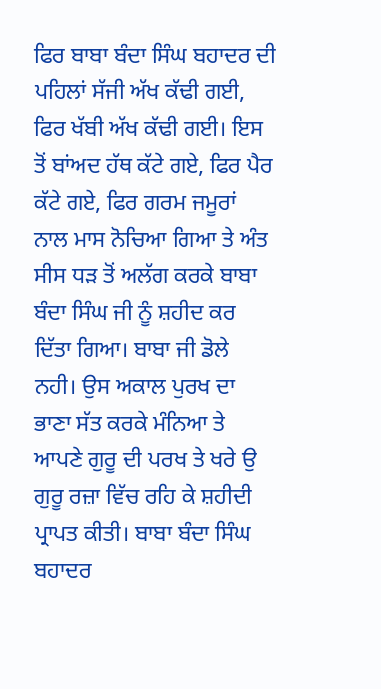ਫਿਰ ਬਾਬਾ ਬੰਦਾ ਸਿੰਘ ਬਹਾਦਰ ਦੀ ਪਹਿਲਾਂ ਸੱਜੀ ਅੱਖ ਕੱਢੀ ਗਈ, ਫਿਰ ਖੱਬੀ ਅੱਖ ਕੱਢੀ ਗਈ। ਇਸ ਤੋਂ ਬਾਂਅਦ ਹੱਥ ਕੱਟੇ ਗਏ, ਫਿਰ ਪੈਰ ਕੱਟੇ ਗਏ, ਫਿਰ ਗਰਮ ਜਮੂਰਾਂ ਨਾਲ ਮਾਸ ਨੋਚਿਆ ਗਿਆ ਤੇ ਅੰਤ ਸੀਸ ਧੜ ਤੋਂ ਅਲੱਗ ਕਰਕੇ ਬਾਬਾ ਬੰਦਾ ਸਿੰਘ ਜੀ ਨੂੰ ਸ਼ਹੀਦ ਕਰ ਦਿੱਤਾ ਗਿਆ। ਬਾਬਾ ਜੀ ਡੋਲੇ ਨਹੀ। ਉਸ ਅਕਾਲ ਪੁਰਖ ਦਾ ਭਾਣਾ ਸੱਤ ਕਰਕੇ ਮੰਨਿਆ ਤੇ ਆਪਣੇ ਗੁਰੂ ਦੀ ਪਰਖ ਤੇ ਖਰੇ ਉ ਗੁਰੂ ਰਜ਼ਾ ਵਿੱਚ ਰਹਿ ਕੇ ਸ਼ਹੀਦੀ ਪ੍ਰਾਪਤ ਕੀਤੀ। ਬਾਬਾ ਬੰਦਾ ਸਿੰਘ ਬਹਾਦਰ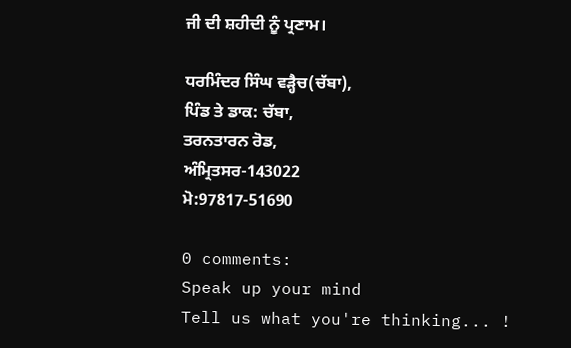ਜੀ ਦੀ ਸ਼ਹੀਦੀ ਨੂੰ ਪ੍ਰਣਾਮ।

ਧਰਮਿੰਦਰ ਸਿੰਘ ਵੜ੍ਹੈਚ(ਚੱਬਾ),
ਪਿੰਡ ਤੇ ਡਾਕ: ਚੱਬਾ,
ਤਰਨਤਾਰਨ ਰੋਡ,
ਅੰਮ੍ਰਿਤਸਰ-143022
ਮੋ:97817-51690

0 comments:
Speak up your mind
Tell us what you're thinking... !